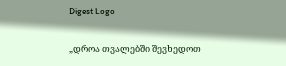Digest Logo

„დროა თვალებში შევხედოთ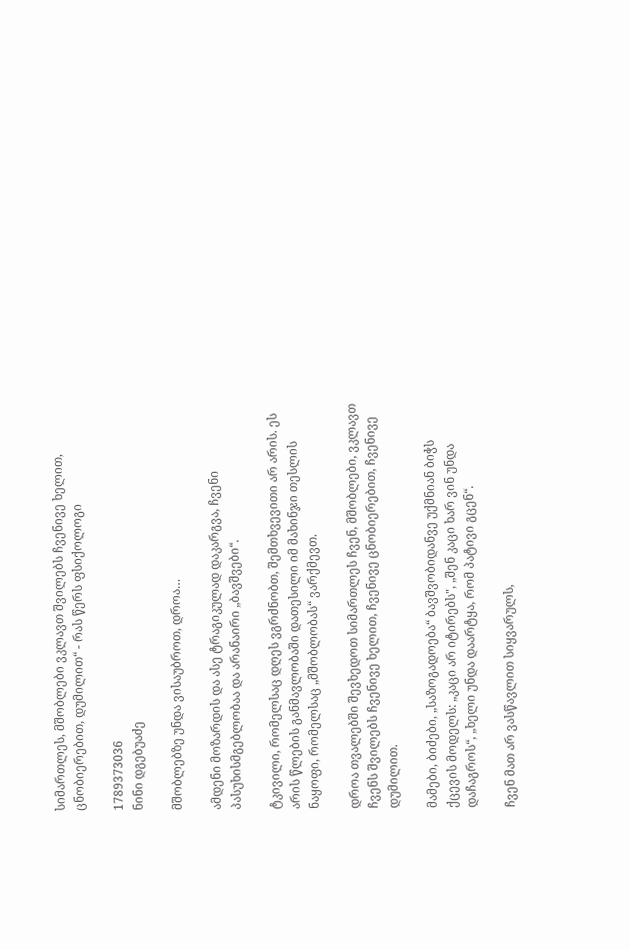სიმართლეს, მშობლები ვკლავთ შვილებს ჩვენივე ხელით, ცნობიერებით, დუმილით“ - რას წერს ფსიქოლოგი

1789373036
ნინი დგებუაძე

მშობლებზე უნდა ვისაუბროთ, დროა…

ამდენი მოზარდის და ასე ტრაგიკულად დაკარგვა, ჩვენი პასუხისმგებლობაა და არანაირი „ბავშვები“.

ტკივილი, რომელსაც დღეს ვგრძნობთ, შემთხვევითი არ არის. ეს არის წლების განმავლობაში დათესილი იმ მახინჯი თესლის ნაყოფი, რომელსაც „მშობლობას“ ვარქმევთ.

დროა თვალებში შევხედოთ სიმართლეს ჩვენ, მშობლები, ვკლავთ ჩვენს შვილებს ჩვენივე ხელით, ჩვენივე ცნობიერებით, ჩვენივე დუმილით.

მამები, ბიძები, „საზოგადოება“ ბავშვობიდანვე უქმნიან ბიჭს ქცევის მოდელს: „კაცი არ იტირებს", „შენ კაცი ხარ ვინ უნდა დაჩაგროს“, „ხელი უნდა დაარტყა, რომ პატივი გცენ“.

ჩვენ მათ არ ვასწავლით სიყვარულს,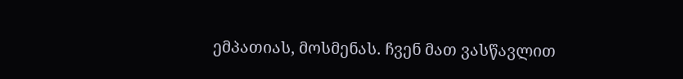ემპათიას, მოსმენას. ჩვენ მათ ვასწავლით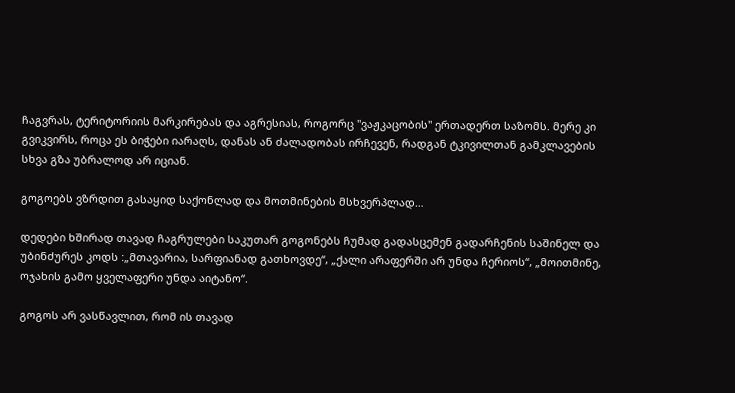ჩაგვრას, ტერიტორიის მარკირებას და აგრესიას, როგორც "ვაჟკაცობის" ერთადერთ საზომს. მერე კი გვიკვირს, როცა ეს ბიჭები იარაღს, დანას ან ძალადობას ირჩევენ, რადგან ტკივილთან გამკლავების სხვა გზა უბრალოდ არ იციან.

გოგოებს ვზრდით გასაყიდ საქონლად და მოთმინების მსხვერპლად…

დედები ხშირად თავად ჩაგრულები საკუთარ გოგონებს ჩუმად გადასცემენ გადარჩენის საშინელ და უბინძურეს კოდს :„მთავარია, სარფიანად გათხოვდე“, „ქალი არაფერში არ უნდა ჩერიოს“, „მოითმინე, ოჯახის გამო ყველაფერი უნდა აიტანო“.

გოგოს არ ვასწავლით, რომ ის თავად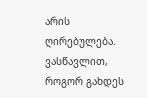არის ღირებულება. ვასწავლით, როგორ გახდეს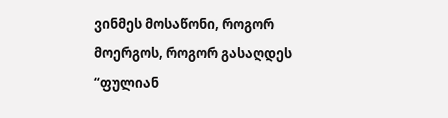ვინმეს მოსაწონი, როგორ მოერგოს, როგორ გასაღდეს “ფულიან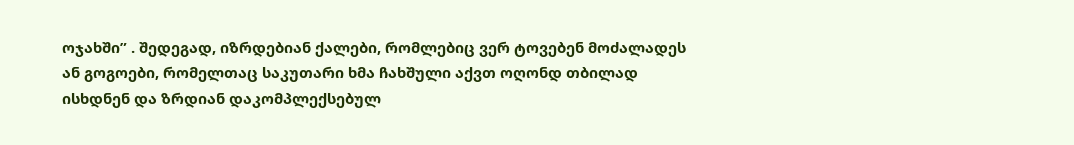ოჯახში” . შედეგად, იზრდებიან ქალები, რომლებიც ვერ ტოვებენ მოძალადეს ან გოგოები, რომელთაც საკუთარი ხმა ჩახშული აქვთ ოღონდ თბილად ისხდნენ და ზრდიან დაკომპლექსებულ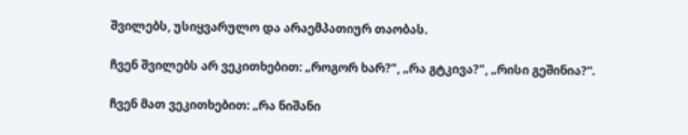შვილებს, უსიყვარულო და არაემპათიურ თაობას.

ჩვენ შვილებს არ ვეკითხებით: „როგორ ხარ?", „რა გტკივა?", „რისი გეშინია?“.

ჩვენ მათ ვეკითხებით: „რა ნიშანი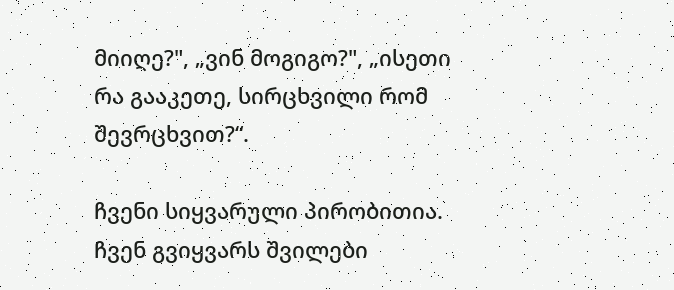მიიღე?", „ვინ მოგიგო?", „ისეთი რა გააკეთე, სირცხვილი რომ შევრცხვით?“.

ჩვენი სიყვარული პირობითია. ჩვენ გვიყვარს შვილები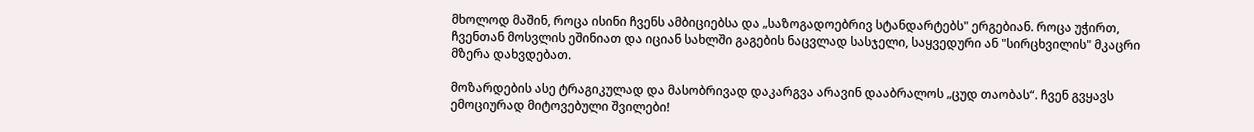მხოლოდ მაშინ, როცა ისინი ჩვენს ამბიციებსა და „საზოგადოებრივ სტანდარტებს" ერგებიან. როცა უჭირთ, ჩვენთან მოსვლის ეშინიათ და იციან სახლში გაგების ნაცვლად სასჯელი, საყვედური ან "სირცხვილის" მკაცრი მზერა დახვდებათ.

მოზარდების ასე ტრაგიკულად და მასობრივად დაკარგვა არავინ დააბრალოს „ცუდ თაობას“. ჩვენ გვყავს ემოციურად მიტოვებული შვილები!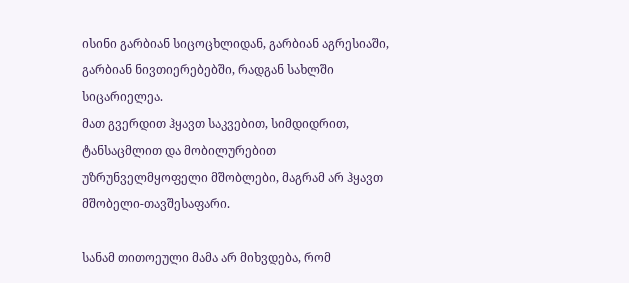ისინი გარბიან სიცოცხლიდან, გარბიან აგრესიაში, გარბიან ნივთიერებებში, რადგან სახლში სიცარიელეა.
მათ გვერდით ჰყავთ საკვებით, სიმდიდრით, ტანსაცმლით და მობილურებით უზრუნველმყოფელი მშობლები, მაგრამ არ ჰყავთ მშობელი-თავშესაფარი.

სანამ თითოეული მამა არ მიხვდება, რომ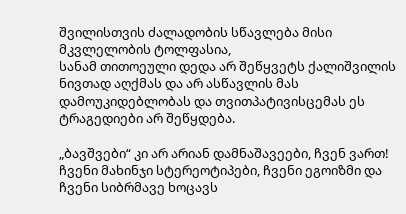შვილისთვის ძალადობის სწავლება მისი მკვლელობის ტოლფასია,
სანამ თითოეული დედა არ შეწყვეტს ქალიშვილის ნივთად აღქმას და არ ასწავლის მას დამოუკიდებლობას და თვითპატივისცემას ეს ტრაგედიები არ შეწყდება.

„ბავშვები“ კი არ არიან დამნაშავეები, ჩვენ ვართ! ჩვენი მახინჯი სტერეოტიპები, ჩვენი ეგოიზმი და ჩვენი სიბრმავე ხოცავს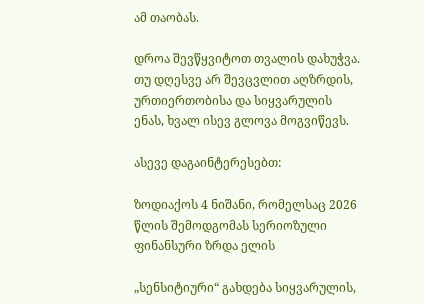ამ თაობას.

დროა შევწყვიტოთ თვალის დახუჭვა. თუ დღესვე არ შევცვლით აღზრდის, ურთიერთობისა და სიყვარულის ენას, ხვალ ისევ გლოვა მოგვიწევს.

ასევე დაგაინტერესებთ:

ზოდიაქოს 4 ნიშანი, რომელსაც 2026 წლის შემოდგომას სერიოზული ფინანსური ზრდა ელის

„სენსიტიური“ გახდება სიყვარულის,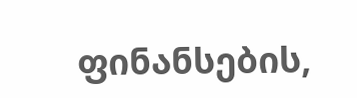ფინანსების,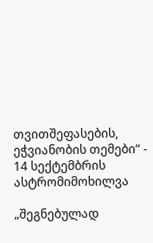თვითშეფასების, ეჭვიანობის თემები“ - 14 სექტემბრის ასტრომიმოხილვა

„შეგნებულად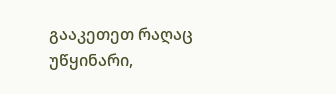გააკეთეთ რაღაც უწყინარი,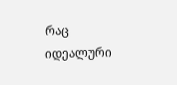რაც იდეალური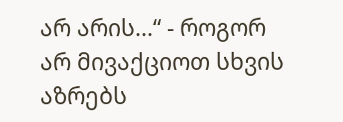არ არის...“ - როგორ არ მივაქციოთ სხვის აზრებს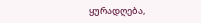ყურადღება,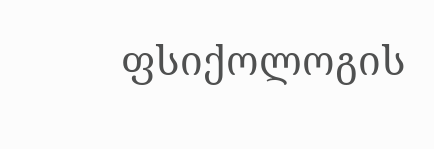ფსიქოლოგის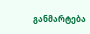განმარტება